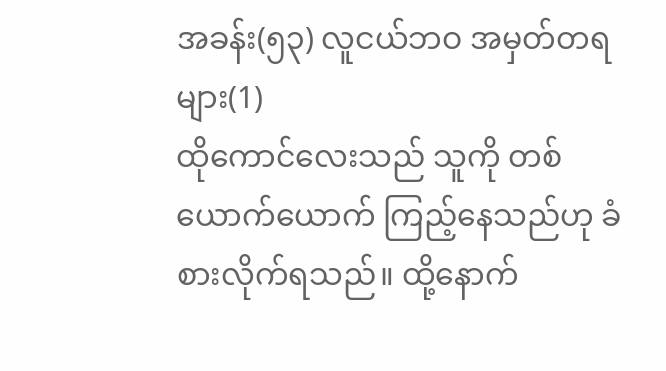အခန်း(၅၃) လူငယ်ဘဝ အမှတ်တရများ(1)
ထိုကောင်လေးသည် သူကို တစ်ယောက်ယောက် ကြည့်နေသည်ဟု ခံစားလိုက်ရသည်။ ထို့နောက်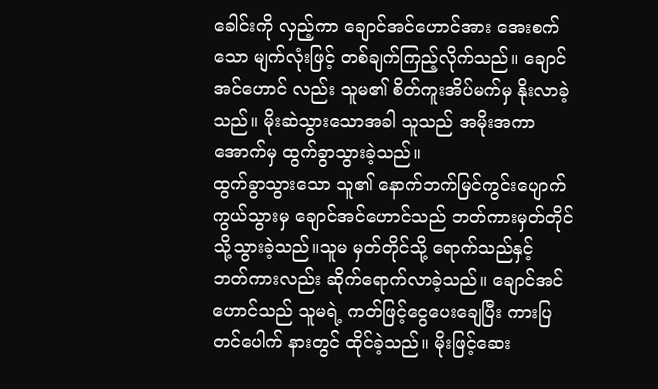ခေါင်းကို လှည့်ကာ ချောင်အင်ဟောင်အား အေးစက်သော မျက်လုံးဖြင့် တစ်ချက်ကြည့်လိုက်သည်။ ချောင်အင်ဟောင် လည်း သူမ၏ စိတ်ကူးအိပ်မက်မှ နိုးလာခဲ့သည်။ မိုးဆဲသွားသောအခါ သူသည် အမိုးအကာအောက်မှ ထွက်ခွာသွားခဲ့သည်။
ထွက်ခွာသွားသော သူ၏ နောက်ဘက်မြင်ကွင်းပျောက်ကွယ်သွားမှ ချောင်အင်ဟောင်သည် ဘတ်ကားမှတ်တိုင်သို့သွားခဲ့သည်။သူမ မှတ်တိုင်သို့ ရောက်သည်နှင့် ဘတ်ကားလည်း ဆိုက်ရောက်လာခဲ့သည်။ ချောင်အင်ဟောင်သည် သူမရဲ့ ကတ်ဖြင့်ငွေပေးချေပြီး ကားပြတင်ပေါက် နားတွင် ထိုင်ခဲ့သည်။ မိုးဖြင့်ဆေး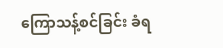ကြောသန့်စင်ခြင်း ခံရ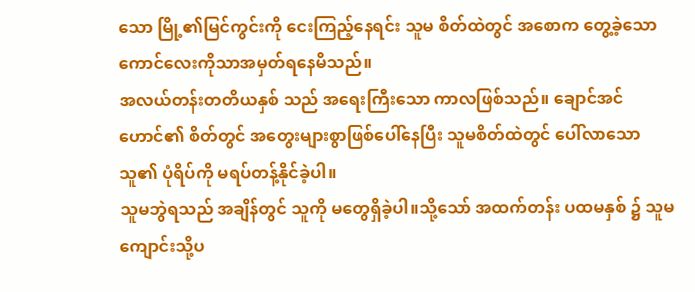သော မြို့၏မြင်ကွင်းကို ငေးကြည့်နေရင်း သူမ စိတ်ထဲတွင် အစောက တွေ့ခဲ့သော ကောင်လေးကိုသာအမှတ်ရနေမိသည်။
အလယ်တန်းတတိယနှစ် သည် အရေးကြီးသော ကာလဖြစ်သည်။ ချောင်အင်ဟောင်၏ စိတ်တွင် အတွေးများစွာဖြစ်ပေါ်နေပြီး သူမစိတ်ထဲတွင် ပေါ်လာသော သူ၏ ပုံရိပ်ကို မရပ်တန့်နိုင်ခဲ့ပါ။
သူမဘွဲရသည် အချိန်တွင် သူကို မတွေရှိခဲ့ပါ။သို့သော် အထက်တန်း ပထမနှစ် ၌ သူမကျောင်းသို့ပ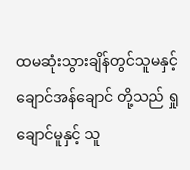ထမဆုံးသွားချိန်တွင်သူမနှင့် ချောင်အန်ချောင် တို့သည် ရှုချောင်မူနှင့် သူ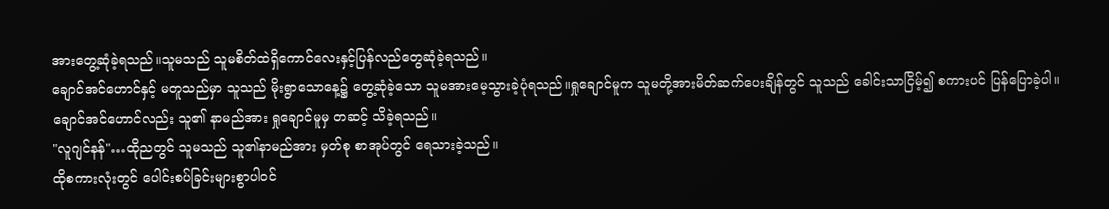အားတွေ့ဆုံခဲ့ရသည်။သူမသည် သူမစိတ်ထဲရှိကောင်လေးနှင့်ပြန်လည်တွေဆုံခဲ့ရသည်။
ချောင်အင်ဟောင်နှင့် မတူသည်မှာ သူသည် မိုးရွာသောနေ့၌ တွေ့ဆုံခဲ့သော သူမအားမေ့သွားခဲ့ပုံရသည်။ရှုချောင်မူက သူမတို့အားမိတ်ဆက်ပေးချိန်တွင် သူသည် ခေါင်းသာငြိမ့်၍ စကားပင် ပြန်ပြောခဲ့ပါ။ချောင်အင်ဟောင်လည်း သူ၏ နာမည်အား ရှုချောင်မူမှ တဆင့် သိခဲ့ရသည်။
"လူဂျင်နန်"…ထိုညတွင် သူမသည် သူ၏နာမည်အား မှတ်စု စာအုပ်တွင် ရေသားခဲ့သည်။
ထိုစကားလုံးတွင် ပေါင်းစပ်ခြင်းများစွာပါဝင်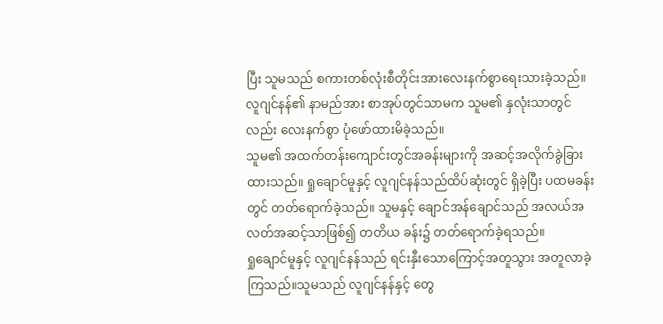ပြီး သူမသည် စကားတစ်လုံးစီတိုင်းအားလေးနက်စွာရေးသားခဲ့သည်။လူဂျင်နန်၏ နာမည်အား စာအုပ်တွင်သာမက သူမ၏ နှလုံးသာတွင်လည်း လေးနက်စွာ ပုံဖော်ထားမိခဲ့သည်။
သူမ၏ အထက်တန်းကျောင်းတွင်အခန်းများကို အဆင့်အလိုက်ခွဲခြား ထားသည်။ ရှုချောင်မူနှင့် လူဂျင်နန်သည်ထိပ်ဆုံးတွင် ရှိခဲ့ပြီး ပထမခန်းတွင် တတ်ရောက်ခဲ့သည်။ သူမနှင့် ချောင်အန်ချောင်သည် အလယ်အလတ်အဆင့်သာဖြစ်၍ တတိယ ခန်း၌ တတ်ရောက်ခဲ့ရသည်။
ရှုချောင်မူနှင့် လူဂျင်နန်သည် ရင်းနှီးသောကြောင့်အတူသွား အတူလာခဲ့ကြသည်။သူမသည် လူဂျင်နန်နှင့် တွေ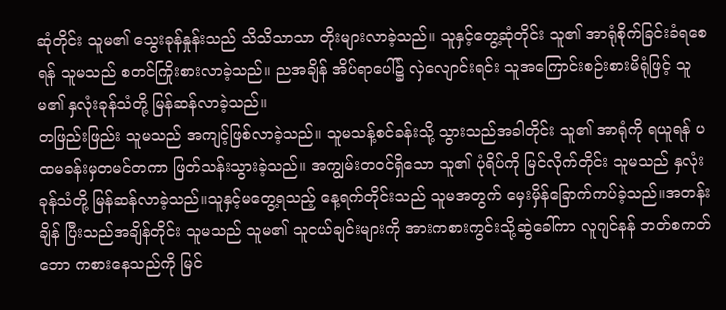ဆုံတိုင်း သူမ၏ သွေးခုန်နှုန်းသည် သိသိသာသာ တိုးများလာခဲ့သည်။ သူနှင့်တွေ့ဆုံတိုင်း သူ၏ အာရုံစိုက်ခြင်းခံရစေရန် သူမသည် စတင်ကြိုးစားလာခဲ့သည်။ ညအချိန် အိပ်ရာပေါ်၌ လှဲလျောင်းရင်း သူအကြောင်းစဉ်းစားမိရုံဖြင့် သူမ၏ နှလုံးခုန်သံတို့ မြန်ဆန်လာခဲ့သည်။
တဖြည်းဖြည်း သူမသည် အကျင့်ဖြစ်လာခဲ့သည်။ သူမသန့်စင်ခန်းသို့ သွားသည်အခါတိုင်း သူ၏ အာရုံကို ရယူရန် ပထမခန်းမှတမင်တကာ ဖြတ်သန်းသွားခဲ့သည်။ အကျွမ်းတဝင်ရှိသော သူ၏ ပုံရိပ်ကို မြင်လိုက်တိုင်း သူမသည် နှလုံးခုန်သံတို့ မြန်ဆန်လာခဲ့သည်။သူနှင့်မတွေ့ရသည့် နေ့ရက်တိုင်းသည် သူမအတွက် မှေးမှိန်ခြောက်ကပ်ခဲ့သည်။အတန်းချိန် ပြီးသည်အချိန်တိုင်း သူမသည် သူမ၏ သူငယ်ချင်းများကို အားကစားကွင်းသို့ဆွဲခေါ်ကာ လူဂျင်နန် ဘတ်စကတ်ဘော ကစားနေသည်ကို မြင်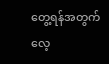တွေ့ရန်အတွက် လေ့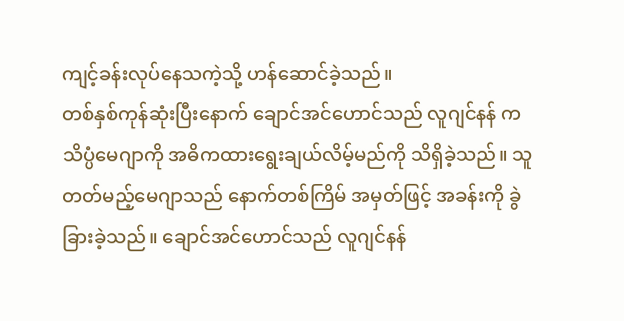ကျင့်ခန်းလုပ်နေသကဲ့သို့ ဟန်ဆောင်ခဲ့သည်။
တစ်နှစ်ကုန်ဆုံးပြီးနောက် ချောင်အင်ဟောင်သည် လူဂျင်နန် က သိပ္ပံမေဂျာကို အဓိကထားရွေးချယ်လိမ့်မည်ကို သိရှိခဲ့သည်။ သူတတ်မည့်မေဂျာသည် နောက်တစ်ကြိမ် အမှတ်ဖြင့် အခန်းကို ခွဲခြားခဲ့သည်။ ချောင်အင်ဟောင်သည် လူဂျင်နန်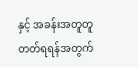နှင့် အခန်းအတူတူ တတ်ရရန်အတွက်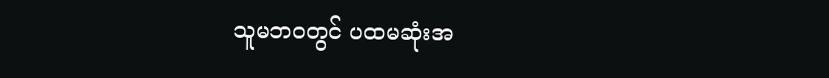သူမဘဝတွင် ပထမဆုံးအ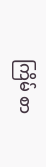ကြိမ် စာ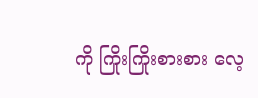ကို ကြိုးကြိုးစားစား လေ့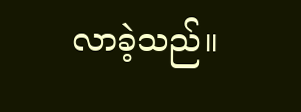လာခဲ့သည်။